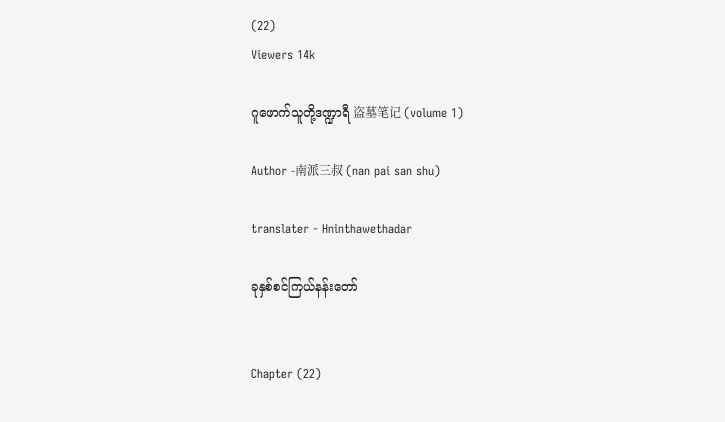(22)
Viewers 14k

ဂူဖောက်သူတို့ဒဏ္ဍာရီ 盗墓笔记 (volume 1)

Author -南派三叔 (nan pai san shu)

translater - Hninthawethadar

ခုနှစ်စင်ကြယ်နန်းတော်


Chapter (22)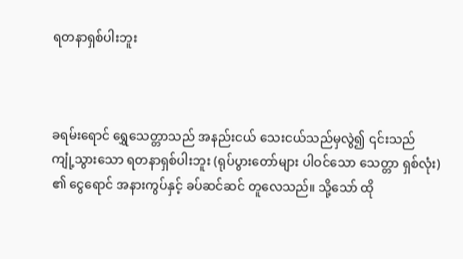ရတနာရှစ်ပါးဘူး



ခရမ်းရောင် ရွှေသေတ္တာသည် အနည်းငယ် သေးငယ်သည်မှလွဲ၍ ၎င်းသည် ကျုံ့သွားသော ရတနာရှစ်ပါးဘူး (ရုပ်ပွားတော်များ ပါဝင်သော သေတ္တာ ရှစ်လုံး) ၏ ငွေရောင် အနားကွပ်နှင့် ခပ်ဆင်ဆင် တူလေသည်။ သို့သော် ထို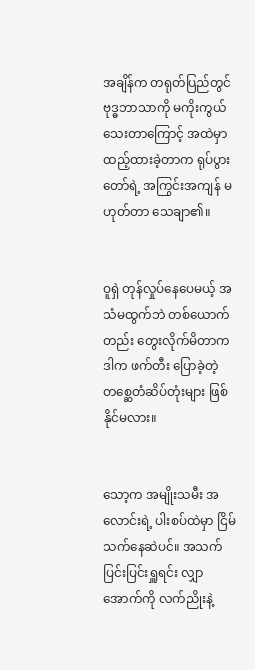အချိန်က တရုတ်ပြည်တွင် ဗုဒ္ဓဘာသာကို မကိုးကွယ်သေးတာကြောင့် အထဲမှာ ထည့်ထားခဲ့တာက ရုပ်ပွားတော်ရဲ့ အကြွင်းအကျန် မဟုတ်တာ သေချာ၏။


ဝူရှဲ တုန်လှုပ်နေပေမယ့် အသံမထွက်ဘဲ တစ်ယောက်တည်း တွေးလိုက်မိတာက ဒါက ဖက်တီး ပြောခဲ့တဲ့ တစ္ဆေတံဆိပ်တုံးများ ဖြစ်နိုင်မလား။


သော့က အမျိုးသမီး အလောင်းရဲ့ ပါးစပ်ထဲမှာ ငြိမ်သက်နေဆဲပင်။ အသက်ပြင်းပြင်းရှူရင်း လျှာအောက်ကို လက်ညိုးနဲ့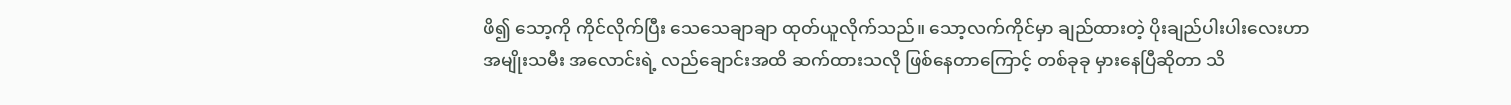ဖိ၍ သော့ကို ကိုင်လိုက်ပြီး သေသေချာချာ ထုတ်ယူလိုက်သည်။ သော့လက်ကိုင်မှာ ချည်ထားတဲ့ ပိုးချည်ပါးပါးလေးဟာ အမျိုးသမီး အလောင်းရဲ့ လည်ချောင်းအထိ ဆက်ထားသလို ဖြစ်နေတာကြောင့် တစ်ခုခု မှားနေပြီဆိုတာ သိ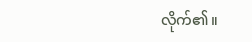လိုက်၏။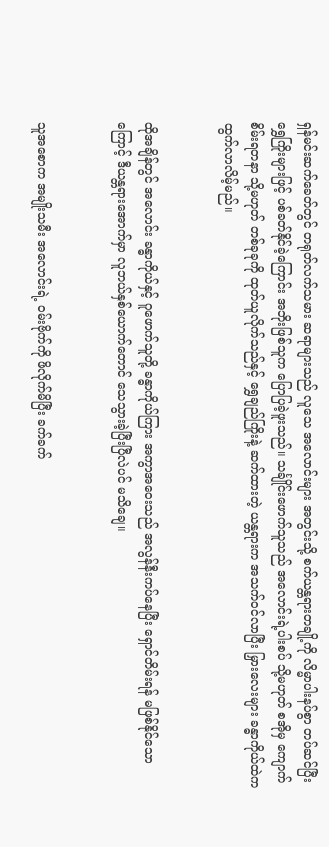ရှန်မင်းဆက်ခေတ်တွင် တရုတ်လက်သမား ဆရာများသည် လူသေ အလောင်းများ အတွင်းသို့ စက်ယန္တရားတချို့ကို လိမ္မာပါးနပ်စွာ တပ်ဆင်ပြီး ရွှေကြိုးများဖြင့် ပစ်ခတ်နိုင်ခဲ့ကြောင်း အဘိုးဖြစ်သူက ပြောပြခဲ့ဖူးသည်။ သင်္ချိုင်းဖောက်သူသည် အလောင်းရဲ့ပါးစပ် သို့မဟုတ် စအိုမှ ကျောက်စိမ်းရတနာ သို့မဟုတ် တစ်ခုခုကို ထုတ်ယူလိုက်သည်နှင့် ရွှေချည်ကြိုးနဲ့ ဆက်ထားတဲ့ ယန္တရားက အသက်ဝင်လာပြီး မြှားလေးများ ခန္ဓာကိုယ်ထဲက ထွက်လာလိမ့်မည်။


ထိုအချိန်တွင် အလောင်း ခန္ဓာကိုယ်နှင့် ဂူဖောက်သူတို့ ခန္ဓာကိုယ်ကြား အကွာအဝေးသည် အလွန်နီးကပ်နေပြီး ရှောင်တိမ်းရန် မဖြစ်နိုင်သောကြောင့် ဒီယန္တရားအောက်မှာ လူဘယ်နှစ်ယောက်တောင် သေသွားခဲ့ပြီးပြီလဲပင် မသိချေ။


သူအစောက အမျိုးသမီး အလောင်းရဲ့ ဝမ်းဗိုက်ကို ဖိလိုက်မိပြီး ခက်ခက်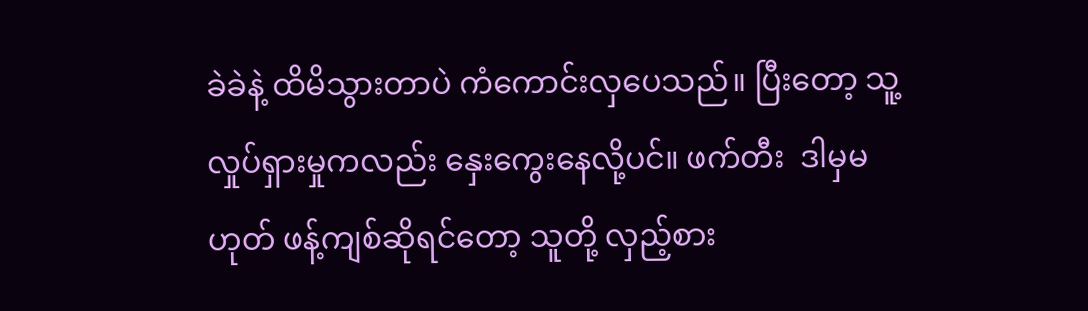ခဲခဲနဲ့ ထိမိသွားတာပဲ ကံကောင်းလှပေသည်။ ပြီးတော့ သူ့လှုပ်ရှားမှုကလည်း နှေးကွေးနေလို့ပင်။ ဖက်တီး  ဒါမှမဟုတ် ဖန့်ကျစ်ဆိုရင်တော့ သူတို့ လှည့်စား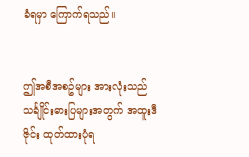ခံရမှာ ကြောက်ရသည်။


ဤအစီအစဥ်များ အားလုံးသည် သင်္ချိုင်းဓားပြများအတွက် အထူးဒီဇိုင်း ထုတ်ထားပုံရ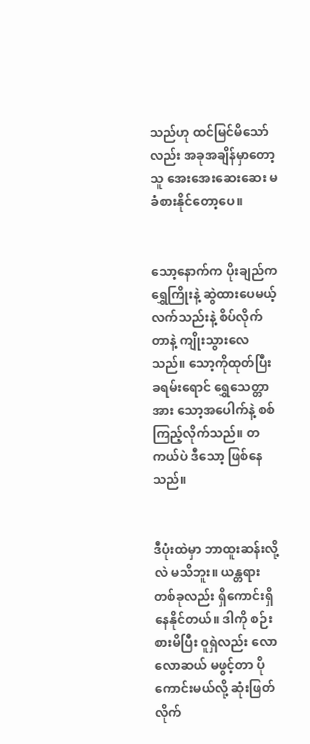သည်ဟု ထင်မြင်မိသော်လည်း အခုအချိန်မှာတော့ သူ အေးအေးဆေးဆေး မခံစားနိုင်တော့ပေ။


သော့နောက်က ပိုးချည်က ရွှေကြိုးနဲ့ ဆွဲထားပေမယ့် လက်သည်းနဲ့ စိပ်လိုက်တာနဲ့ ကျိုးသွားလေသည်။ သော့ကိုထုတ်ပြီး ခရမ်းရောင် ရွှေသေတ္တာအား သော့အပေါက်နဲ့ စစ်ကြည့်လိုက်သည်။ တကယ်ပဲ ဒီသော့ ဖြစ်နေသည်။


ဒီပုံးထဲမှာ ဘာထူးဆန်းလို့လဲ မသိဘူး။ ယန္တရားတစ်ခုလည်း ရှိကောင်းရှိနေနိုင်တယ်။ ဒါကို စဉ်းစားမိပြီး ဝူရှဲလည်း လောလောဆယ် မဖွင့်တာ ပိုကောင်းမယ်လို့ ဆုံးဖြတ်လိုက်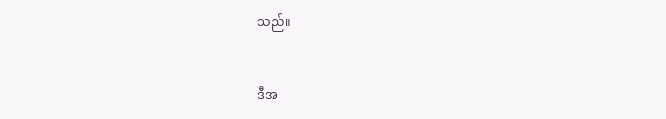သည်။


ဒီအ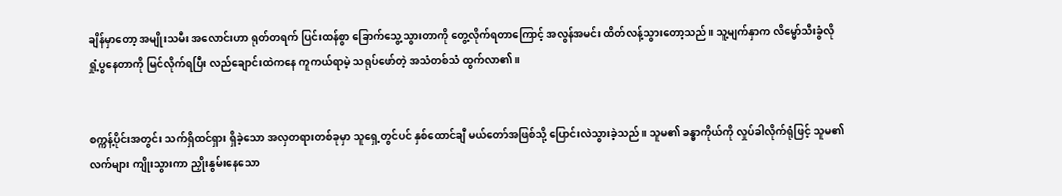ချိန်မှာတော့ အမျိုးသမီး အလောင်းဟာ ရုတ်တရက် ပြင်းထန်စွာ ခြောက်သွေ့သွားတာကို တွေ့လိုက်ရတာကြောင့် အလွန်အမင်း ထိတ်လန့်သွားတော့သည်။ သူ့မျက်နှာက လိမ္မော်သီးခွံလို ရှုံ့ပွနေတာကို မြင်လိုက်ရပြီး လည်ချောင်းထဲကနေ ကူကယ်ရာမဲ့ သရုပ်ဖော်တဲ့ အသံတစ်သံ ထွက်လာ၏။


စက္ကန့်ပိုင်းအတွင်း သက်ရှိထင်ရှား ရှိခဲ့သော အလှတရားတစ်ခုမှာ သူရှေ့တွင်ပင် နှစ်ထောင်ချီ မယ်တော်အဖြစ်သို့ ပြောင်းလဲသွားခဲ့သည်။ သူမ၏ ခန္ဓာကိုယ်ကို လှုပ်ခါလိုက်ရုံဖြင့် သူမ၏ လက်များ ကျိုးသွားကာ ညှိုးနွမ်းနေသော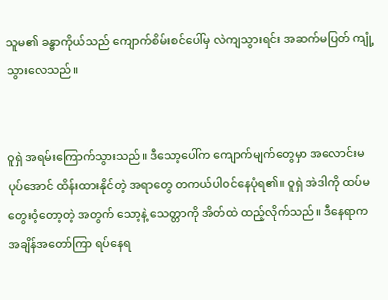သူမ၏ ခန္ဓာကိုယ်သည် ကျောက်စိမ်းစင်ပေါ်မှ လဲကျသွားရင်း အဆက်မပြတ် ကျုံ့သွားလေသည်။


ဝူရှဲ အရမ်းကြောက်သွားသည်။ ဒီသော့ပေါ်က ကျောက်မျက်တွေမှာ အလောင်းမပုပ်အောင် ထိန်းထားနိုင်တဲ့ အရာတွေ တကယ်ပါ၀င်နေပုံရ၏။ ဝူရှဲ အဲဒါကို ထပ်မတွေးဝံ့တော့တဲ့ အတွက် သော့နဲ့ သေတ္တာကို အိတ်ထဲ ထည့်လိုက်သည်။ ဒီနေရာက အချိန်အတော်ကြာ ရပ်နေရ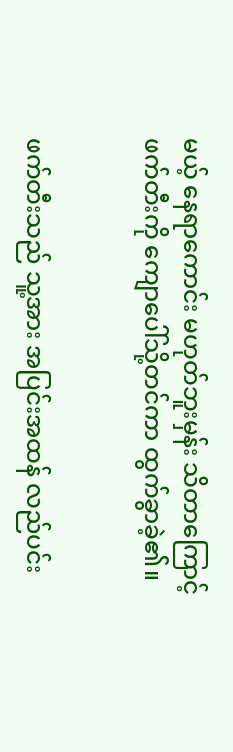မယ့် နေရာကောင်း မဟုတ်ဘူးမှန်း သိတာကြောင့် ဖက်တီးကို ကျောပေါ်သို့တင်ကာ ထွက်ခွာခဲ့၏။


ဖက်တီးသည် သူ့အား အပြင်းအထန် လည်ပင်း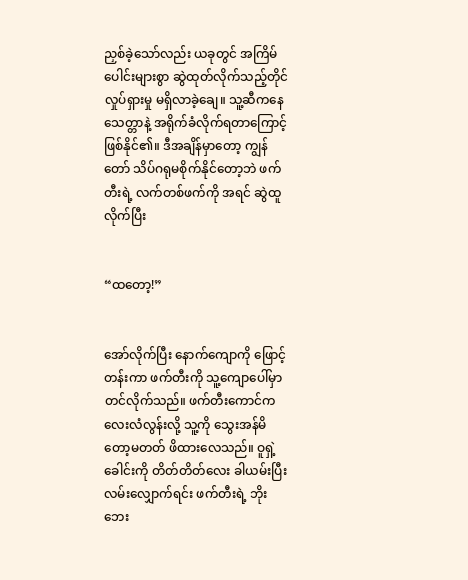ညှစ်ခဲ့သော်လည်း ယခုတွင် အကြိမ်ပေါင်းများစွာ ဆွဲထုတ်လိုက်သည့်တိုင် လှုပ်ရှားမှု မရှိလာခဲ့ချေ။ သူ့ဆီကနေ သေတ္တာနဲ့ အရိုက်ခံလိုက်ရတာကြောင့် ဖြစ်နိုင်၏။ ဒီအချိန်မှာတော့ ကျွန်တော် သိပ်ဂရုမစိုက်နိုင်တော့ဘဲ ဖက်တီးရဲ့ လက်တစ်ဖက်ကို အရင် ဆွဲထူလိုက်ပြီး


“ထတော့!”


အော်လိုက်ပြီး နောက်ကျောကို ဖြောင့်တန်းကာ ဖက်တီးကို သူ့ကျောပေါ်မှာ တင်လိုက်သည်။ ဖက်တီးကောင်က လေးလံလွန်းလို့ သူ့ကို သွေးအန်မိတော့မတတ် ဖိထားလေသည်။ ဝူရှဲ့ ခေါင်းကို တိတ်တိတ်လေး ခါယမ်းပြီး လမ်းလျှောက်ရင်း ဖက်တီးရဲ့ ဘိုးဘေး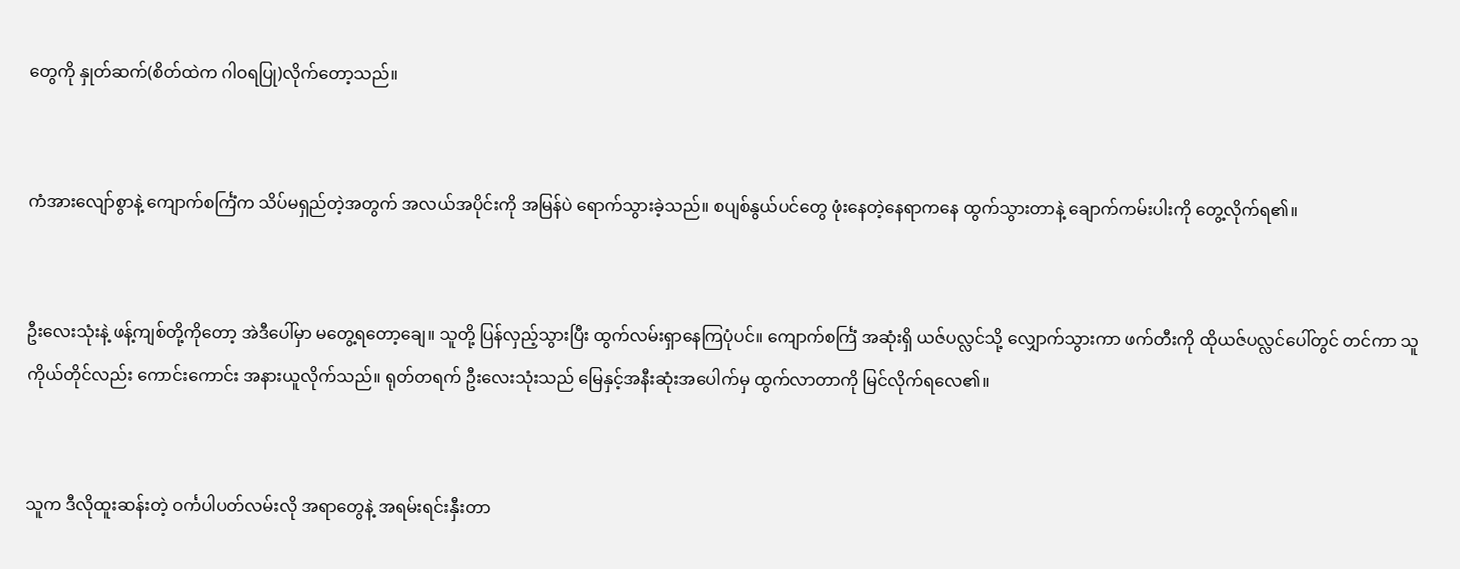တွေကို နှုတ်ဆက်(စိတ်ထဲက ဂါဝရပြု)လိုက်တော့သည်။


ကံအားလျော်စွာနဲ့ ကျောက်စင်္ကြံက သိပ်မရှည်တဲ့အတွက် အလယ်အပိုင်းကို အမြန်ပဲ ရောက်သွားခဲ့သည်။ စပျစ်နွယ်ပင်တွေ ဖုံးနေတဲ့နေရာကနေ ထွက်သွားတာနဲ့ ချောက်ကမ်းပါးကို တွေ့လိုက်ရ၏။


ဦးလေးသုံးနဲ့ ဖန့်ကျစ်တို့ကိုတော့ အဲဒီပေါ်မှာ မတွေ့ရတော့ချေ။ သူတို့ ပြန်လှည့်သွားပြီး ထွက်လမ်းရှာနေကြပုံပင်။ ကျောက်စင်္ကြံ အဆုံးရှိ ယဇ်ပလ္လင်သို့ လျှောက်သွားကာ ဖက်တီးကို ထိုယဇ်ပလ္လင်ပေါ်တွင် တင်ကာ သူကိုယ်တိုင်လည်း ကောင်းကောင်း အနားယူလိုက်သည်။ ရုတ်တရက် ဦးလေးသုံးသည် မြေနှင့်အနီးဆုံးအပေါက်မှ ထွက်လာတာကို မြင်လိုက်ရလေ၏။


သူက ဒီလိုထူးဆန်းတဲ့ ဝင်္ကပါပတ်လမ်းလို အရာတွေနဲ့ အရမ်းရင်းနှီးတာ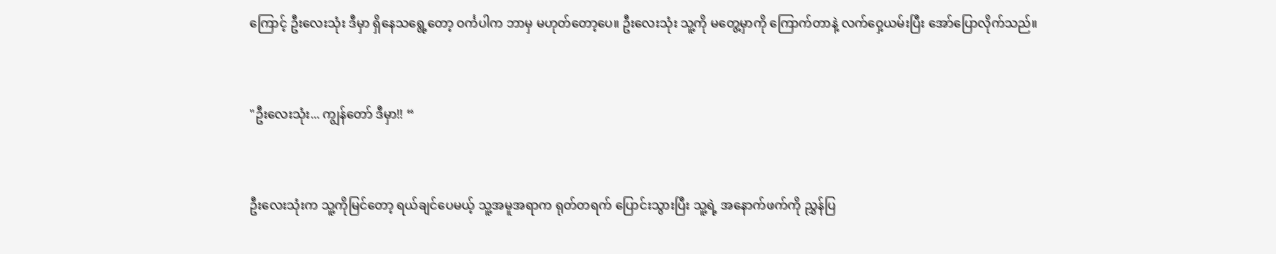ကြောင့် ဦးလေးသုံး ဒီမှာ ရှိနေသရွေ့တော့ ဝင်္ကပါက ဘာမှ မဟုတ်တော့ပေ။ ဦးလေးသုံး သူ့ကို မတွေ့မှာကို ကြောက်တာနဲ့ လက်ဝှေ့ယမ်းပြီး အော်ပြောလိုက်သည်။


"ဦးလေးသုံး... ကျွန်တော် ဒီမှာ!! “


ဦးလေးသုံးက သူ့ကိုမြင်တော့ ရယ်ချင်ပေမယ့် သူ့အမူအရာက ရုတ်တရက် ပြောင်းသွားပြီး သူ့ရဲ့ အနောက်ဖက်ကို ညွှန်ပြ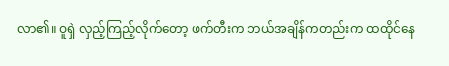လာ၏။ ဝူရှဲ လှည့်ကြည့်လိုက်တော့ ဖက်တီးက ဘယ်အချိန်ကတည်းက ထထိုင်နေ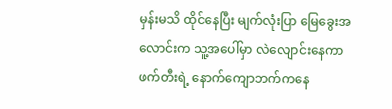မှန်းမသိ ထိုင်နေပြီး မျက်လုံးပြာ မြေခွေးအလောင်းက သူ့အပေါ်မှာ လဲလျောင်းနေကာ ဖက်တီးရဲ့ နောက်ကျောဘက်ကနေ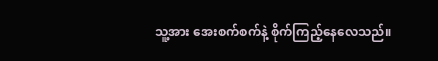သူ့အား အေးစက်စက်နဲ့ စိုက်ကြည့်နေလေသည်။